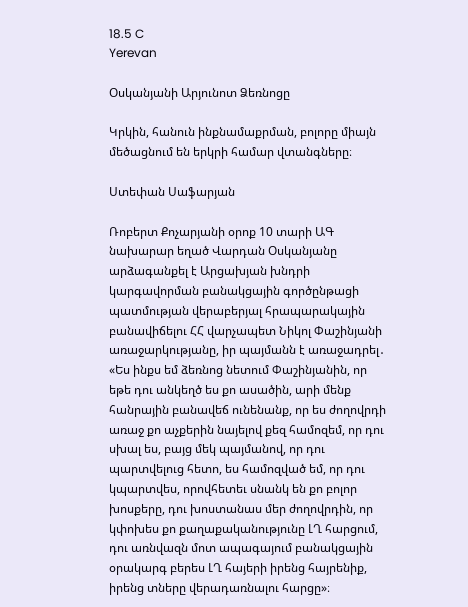18.5 C
Yerevan

Օսկանյանի Արյունոտ Ձեռնոցը

Կրկին, հանուն ինքնամաքրման, բոլորը միայն մեծացնում են երկրի համար վտանգները։

Ստեփան Սաֆարյան

Ռոբերտ Քոչարյանի օրոք 10 տարի ԱԳ նախարար եղած Վարդան Օսկանյանը արձագանքել է Արցախյան խնդրի կարգավորման բանակցային գործընթացի պատմության վերաբերյալ հրապարակային բանավիճելու ՀՀ վարչապետ Նիկոլ Փաշինյանի առաջարկությանը, իր պայմանն է առաջադրել․ «Ես ինքս եմ ձեռնոց նետում Փաշինյանին, որ եթե դու անկեղծ ես քո ասածին, արի մենք հանրային բանավեճ ունենանք, որ ես ժողովրդի առաջ քո աչքերին նայելով քեզ համոզեմ, որ դու սխալ ես, բայց մեկ պայմանով, որ դու պարտվելուց հետո, ես համոզված եմ, որ դու կպարտվես, որովհետեւ սնանկ են քո բոլոր խոսքերը, դու խոստանաս մեր ժողովրդին, որ կփոխես քո քաղաքականությունը ԼՂ հարցում, դու առնվազն մոտ ապագայում բանակցային օրակարգ բերես ԼՂ հայերի իրենց հայրենիք, իրենց տները վերադառնալու հարցը»։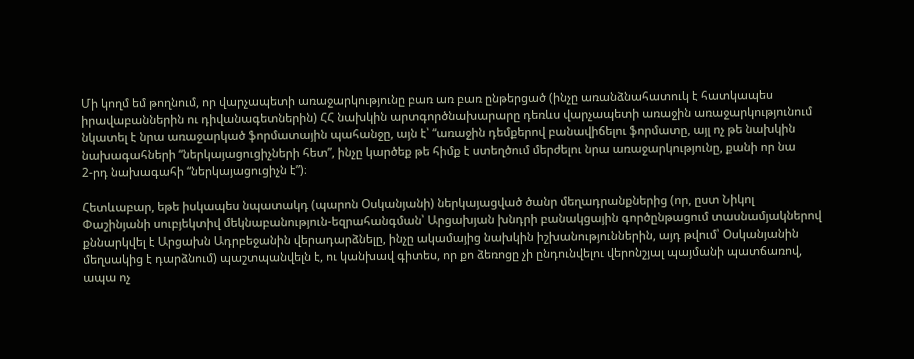Մի կողմ եմ թողնում, որ վարչապետի առաջարկությունը բառ առ բառ ընթերցած (ինչը առանձնահատուկ է հատկապես իրավաբաններին ու դիվանագետներին) ՀՀ նախկին արտգործնախարարը դեռևս վարչապետի առաջին առաջարկությունում նկատել է նրա առաջարկած ֆորմատային պահանջը, այն է՝ “առաջին դեմքերով բանավիճելու ֆորմատը, այլ ոչ թե նախկին նախագահների “ներկայացուցիչների հետ”, ինչը կարծեք թե հիմք է ստեղծում մերժելու նրա առաջարկությունը, քանի որ նա 2‑րդ նախագահի “ներկայացուցիչն է”)։

Հետևաբար, եթե իսկապես նպատակդ (պարոն Օսկանյանի) ներկայացված ծանր մեղադրանքներից (որ, ըստ Նիկոլ Փաշինյանի սուբյեկտիվ մեկնաբանություն-եզրահանգման՝ Արցախյան խնդրի բանակցային գործընթացում տասնամյակներով քննարկվել է Արցախն Ադրբեջանին վերադարձնելը, ինչը ակամայից նախկին իշխանություններին, այդ թվում՝ Օսկանյանին մեղսակից է դարձնում) պաշտպանվելն է, ու կանխավ գիտես, որ քո ձեռոցը չի ընդունվելու վերոնշյալ պայմանի պատճառով, ապա ոչ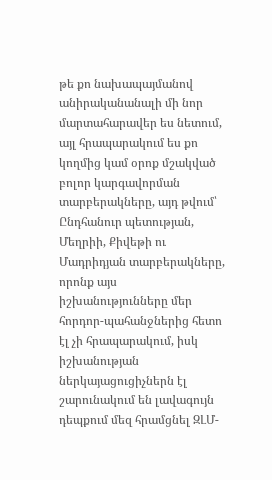թե քո նախապայմանով անիրականանալի մի նոր մարտահարավեր ես նետում, այլ հրապարակում ես քո կողմից կամ օրոք մշակված բոլոր կարգավորման տարբերակները, այդ թվում՝ Ընդհանուր պետության, Մեղրիի, Քիվեթի ու Մադրիդյան տարբերակները, որոնք այս իշխանությունները մեր հորդոր-պահանջներից հետո էլ չի հրապարակում, իսկ իշխանության ներկայացուցիչներն էլ շարունակում են լավագույն դեպքում մեզ հրամցնել ԶԼՄ-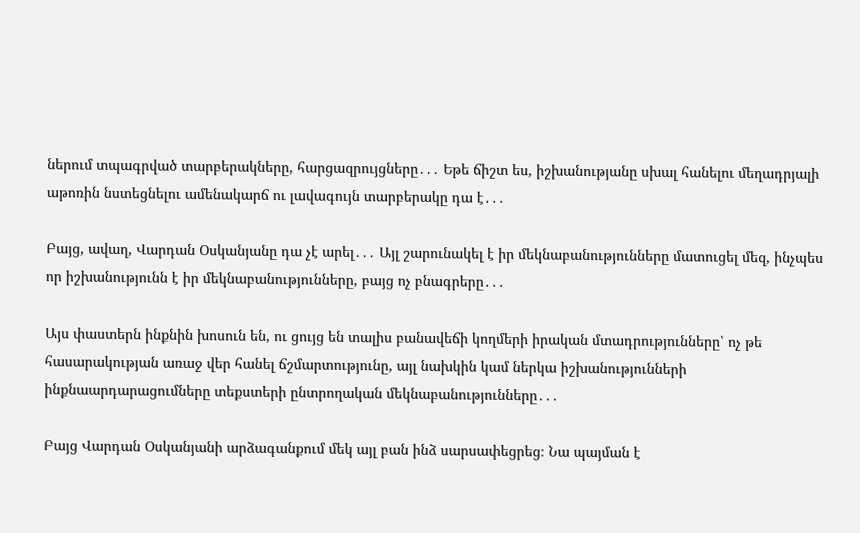ներում տպագրված տարբերակները, հարցազրույցները․․․ Եթե ճիշտ ես, իշխանությանը սխալ հանելու մեղադրյալի աթոռին նստեցնելու ամենակարճ ու լավագույն տարբերակը դա է․․․

Բայց, ավաղ, Վարդան Օսկանյանը դա չէ արել․․․ Այլ շարունակել է իր մեկնաբանությունները մատուցել մեզ, ինչպես որ իշխանությունն է իր մեկնաբանությունները, բայց ոչ բնագրերը․․․

Այս փաստերն ինքնին խոսուն են, ու ցույց են տալիս բանավեճի կողմերի իրական մտադրությունները՝ ոչ թե հասարակության առաջ վեր հանել ճշմարտությունը, այլ նախկին կամ ներկա իշխանությունների ինքնաարդարացումները տեքստերի ընտրողական մեկնաբանությունները․․․

Բայց Վարդան Օսկանյանի արձագանքում մեկ այլ բան ինձ սարսափեցրեց։ Նա պայման է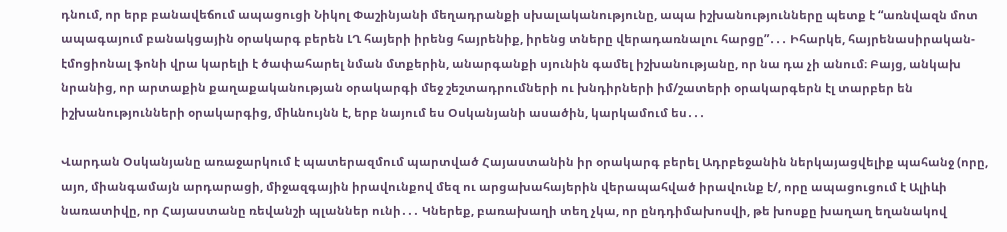դնում, որ երբ բանավեճում ապացուցի Նիկոլ Փաշինյանի մեղադրանքի սխալականությունը, ապա իշխանությունները պետք է “առնվազն մոտ ապագայում բանակցային օրակարգ բերեն ԼՂ հայերի իրենց հայրենիք, իրենց տները վերադառնալու հարցը”․․․ Իհարկե, հայրենասիրական-էմոցիոնալ ֆոնի վրա կարելի է ծափահարել նման մտքերին, անարգանքի սյունին գամել իշխանությանը, որ նա դա չի անում։ Բայց, անկախ նրանից, որ արտաքին քաղաքականության օրակարգի մեջ շեշտադրումների ու խնդիրների իմ/շատերի օրակարգերն էլ տարբեր են իշխանությունների օրակարգից, միևնույնն է, երբ նայում ես Օսկանյանի ասածին, կարկամում ես․․․

Վարդան Օսկանյանը առաջարկում է պատերազմում պարտված Հայաստանին իր օրակարգ բերել Ադրբեջանին ներկայացվելիք պահանջ (որը, այո, միանգամայն արդարացի, միջազգային իրավունքով մեզ ու արցախահայերին վերապահված իրավունք է/, որը ապացուցում է Ալիևի նառատիվը, որ Հայաստանը ռեվանշի պլաններ ունի․․․ Կներեք, բառախաղի տեղ չկա, որ ընդդիմախոսվի, թե խոսքը խաղաղ եղանակով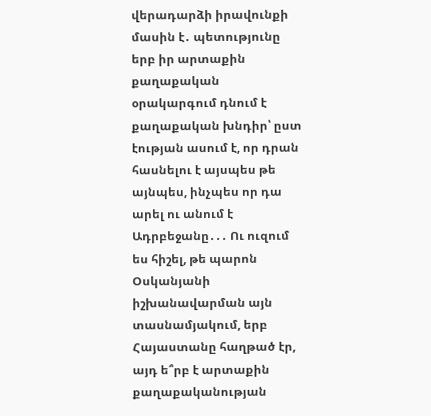վերադարձի իրավունքի մասին է․ պետությունը երբ իր արտաքին քաղաքական օրակարգում դնում է քաղաքական խնդիր՝ ըստ էության ասում է, որ դրան հասնելու է այսպես թե այնպես, ինչպես որ դա արել ու անում է Ադրբեջանը․․․ Ու ուզում ես հիշել, թե պարոն Օսկանյանի իշխանավարման այն տասնամյակում, երբ Հայաստանը հաղթած էր, այդ ե՞րբ է արտաքին քաղաքականության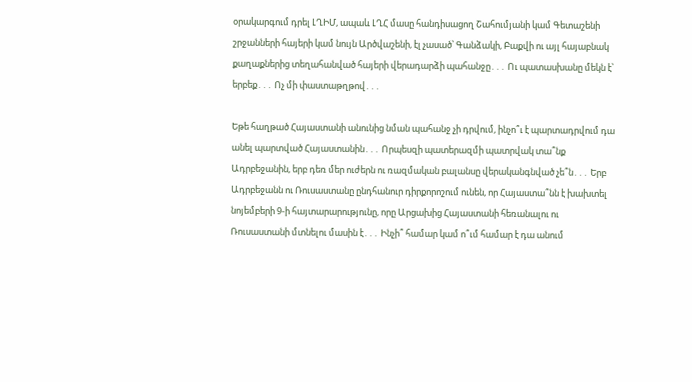օրակարգում դրել ԼՂԻՄ, ապաև ԼՂՀ մասը հանդիսացող Շահումյանի կամ Գետաշենի շրջանների հայերի կամ նույն Արծվաշենի, էլ չասած՝ Գանձակի, Բաքվի ու այլ հայաբնակ քաղաքներից տեղահանված հայերի վերադարձի պահանջը․․․ Ու պատասխանը մեկն է՝ երբեք․․․ Ոչ մի փաստաթղթով․․․

Եթե հաղթած Հայաստանի անունից նման պահանջ չի դրվում, ինչո՞ւ է պարտադրվում դա անել պարտված Հայաստանին․․․ Որպեսզի պատերազմի պատրվակ տա՞նք Ադրբեջանին, երբ դեռ մեր ուժերն ու ռազմական բալանսը վերականգնված չե՞ն․․․ Երբ Ադրբեջանն ու Ռուսաստանը ընդհանուր դիրքորոշում ունեն, որ Հայաստա՞նն է խախտել նոյեմբերի 9‑ի հայտարարությունը, որը Արցախից Հայաստանի հեռանալու ու Ռուսաստանի մտնելու մասին է․․․ Ինչի՞ համար կամ ո՞ւմ համար է դա անում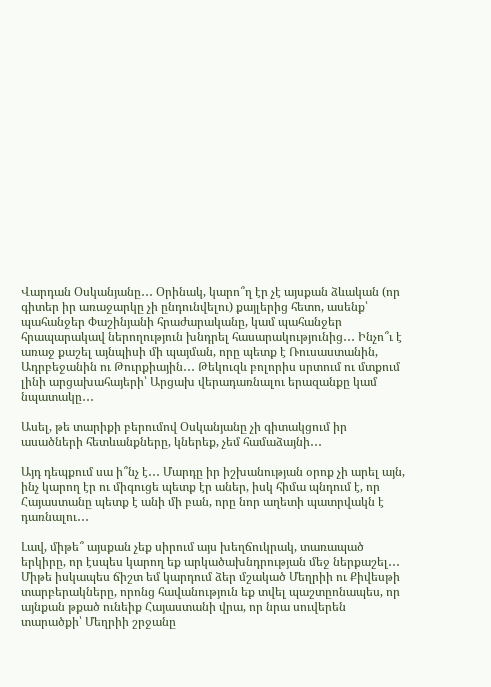Վարդան Օսկանյանը․․․ Օրինակ, կարո՞ղ էր չէ այսքան ձևական (որ գիտեր իր առաջարկը չի ընդունվելու) քայլերից հետո, ասենք՝ պահանջեր Փաշինյանի հրաժարականը, կամ պահանջեր հրապարակավ ներողություն խնդրել հասարակությունից․․․ Ինչո՞ւ է առաջ քաշել այնպիսի մի պայման, որը պետք է Ռուսաստանին, Ադրբեջանին ու Թուրքիային․․․ Թեկուզև բոլորիս սրտում ու մտքում լինի արցախահայերի՝ Արցախ վերադառնալու երազանքը կամ նպատակը․․․

Ասել, թե տարիքի բերումով Օսկանյանը չի գիտակցում իր ասածների հետևանքները, կներեք, չեմ համաձայնի․․․

Այդ դեպքում սա ի՞նչ է․․․ Մարդը իր իշխանության օրոք չի արել այն, ինչ կարող էր ու միգուցե պետք էր աներ, իսկ հիմա պնդում է, որ Հայաստանը պետք է անի մի բան, որը նոր աղետի պատրվակն է դառնալու․․․

Լավ, միթե՞ այսքան չեք սիրում այս խեղճուկրակ, տառապած երկիրը, որ էսպես կարող եք արկածախնդրության մեջ ներքաշել․․․ Միթե իսկապես ճիշտ եմ կարդում ձեր մշակած Մեղրիի ու Քիվեսթի տարբերակները, որոնց հավանություն եք տվել պաշտըոնապես, որ այնքան թքած ունեիք Հայաստանի վրա, որ նրա սուվերեն տարածքի՝ Մեղրիի շրջանը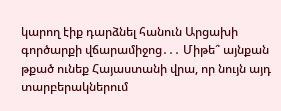կարող էիք դարձնել հանուն Արցախի գործարքի վճարամիջոց․․․ Միթե՞ այնքան թքած ունեք Հայաստանի վրա, որ նույն այդ տարբերակներում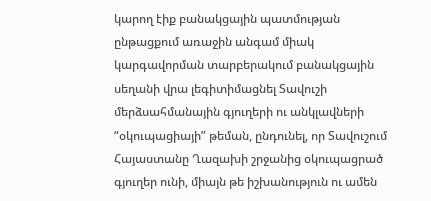կարող էիք բանակցային պատմության ընթացքում առաջին անգամ միակ կարգավորման տարբերակում բանակցային սեղանի վրա լեգիտիմացնել Տավուշի մերձսահմանային գյուղերի ու անկլավների “օկուպացիայի” թեման, ընդունել, որ Տավուշում Հայաստանը Ղազախի շրջանից օկուպացրած գյուղեր ունի, միայն թե իշխանություն ու ամեն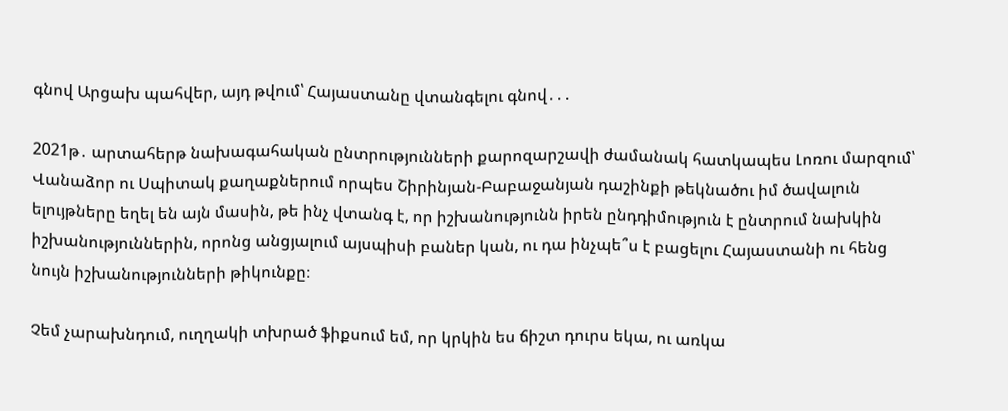գնով Արցախ պահվեր, այդ թվում՝ Հայաստանը վտանգելու գնով․․․

2021թ․ արտահերթ նախագահական ընտրությունների քարոզարշավի ժամանակ հատկապես Լոռու մարզում՝ Վանաձոր ու Սպիտակ քաղաքներում որպես Շիրինյան-Բաբաջանյան դաշինքի թեկնածու իմ ծավալուն ելույթները եղել են այն մասին, թե ինչ վտանգ է, որ իշխանությունն իրեն ընդդիմություն է ընտրում նախկին իշխանություններին, որոնց անցյալում այսպիսի բաներ կան, ու դա ինչպե՞ս է բացելու Հայաստանի ու հենց նույն իշխանությունների թիկունքը։

Չեմ չարախնդում, ուղղակի տխրած ֆիքսում եմ, որ կրկին ես ճիշտ դուրս եկա, ու առկա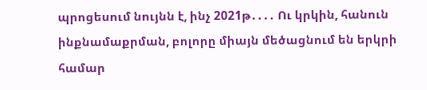պրոցեսում նույնն է, ինչ 2021թ․․․․ Ու կրկին, հանուն ինքնամաքրման, բոլորը միայն մեծացնում են երկրի համար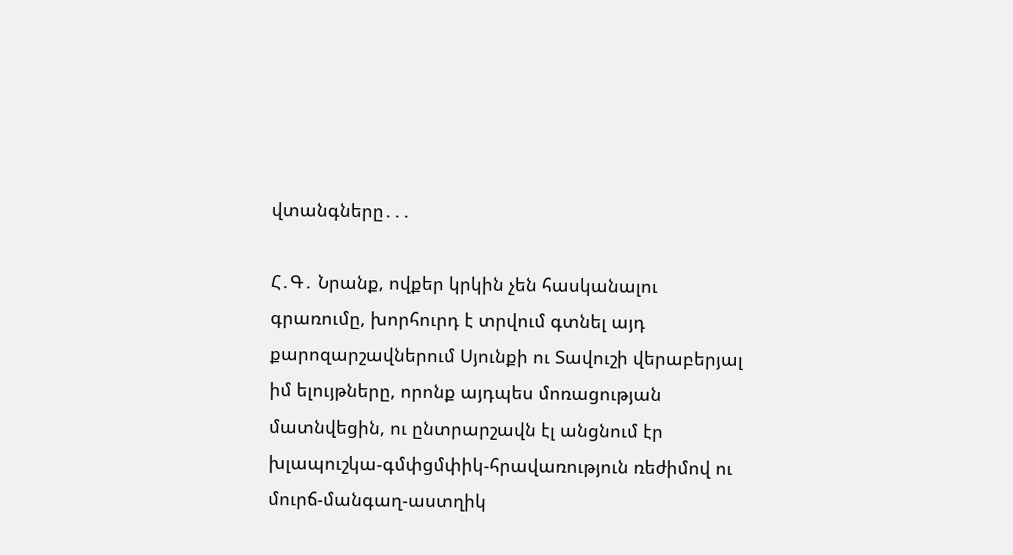վտանգները․․․

Հ․Գ․ Նրանք, ովքեր կրկին չեն հասկանալու գրառումը, խորհուրդ է տրվում գտնել այդ քարոզարշավներում Սյունքի ու Տավուշի վերաբերյալ իմ ելույթները, որոնք այդպես մոռացության մատնվեցին, ու ընտրարշավն էլ անցնում էր խլապուշկա-գմփցմփիկ-հրավառություն ռեժիմով ու մուրճ-մանգաղ-աստղիկ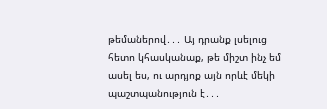թեմաներով․․․ Այ դրանք լսելուց հետո կհասկանաք, թե միշտ ինչ եմ ասել ես, ու արդյոք այն որևէ մեկի պաշտպանություն է․․․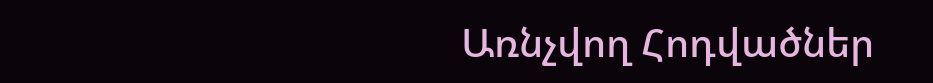Առնչվող Հոդվածներ